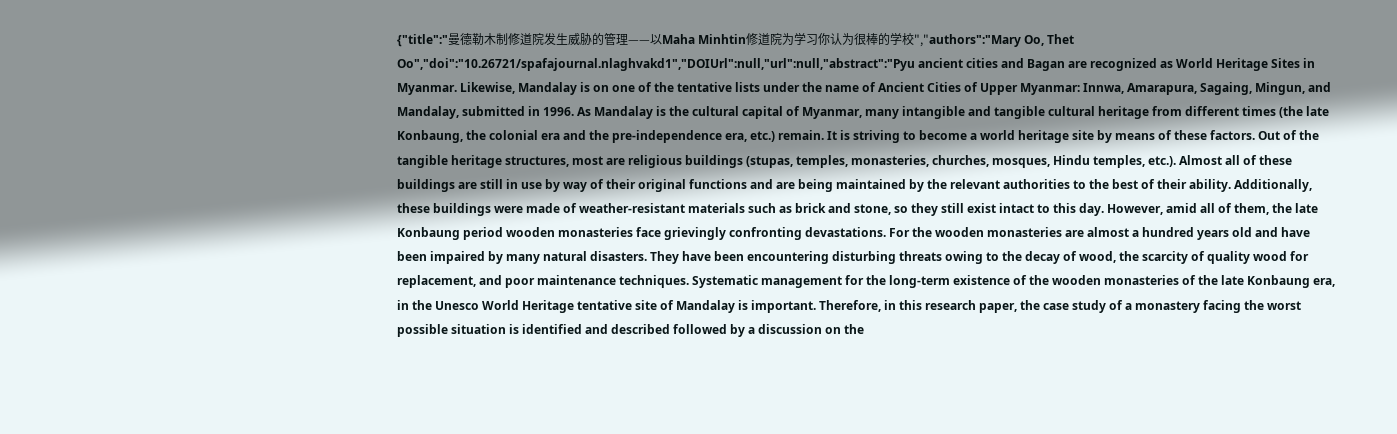{"title":"曼德勒木制修道院发生威胁的管理——以Maha Minhtin修道院为学习你认为很棒的学校","authors":"Mary Oo, Thet Oo","doi":"10.26721/spafajournal.nlaghvakd1","DOIUrl":null,"url":null,"abstract":"Pyu ancient cities and Bagan are recognized as World Heritage Sites in Myanmar. Likewise, Mandalay is on one of the tentative lists under the name of Ancient Cities of Upper Myanmar: Innwa, Amarapura, Sagaing, Mingun, and Mandalay, submitted in 1996. As Mandalay is the cultural capital of Myanmar, many intangible and tangible cultural heritage from different times (the late Konbaung, the colonial era and the pre-independence era, etc.) remain. It is striving to become a world heritage site by means of these factors. Out of the tangible heritage structures, most are religious buildings (stupas, temples, monasteries, churches, mosques, Hindu temples, etc.). Almost all of these buildings are still in use by way of their original functions and are being maintained by the relevant authorities to the best of their ability. Additionally, these buildings were made of weather-resistant materials such as brick and stone, so they still exist intact to this day. However, amid all of them, the late Konbaung period wooden monasteries face grievingly confronting devastations. For the wooden monasteries are almost a hundred years old and have been impaired by many natural disasters. They have been encountering disturbing threats owing to the decay of wood, the scarcity of quality wood for replacement, and poor maintenance techniques. Systematic management for the long-term existence of the wooden monasteries of the late Konbaung era, in the Unesco World Heritage tentative site of Mandalay is important. Therefore, in this research paper, the case study of a monastery facing the worst possible situation is identified and described followed by a discussion on the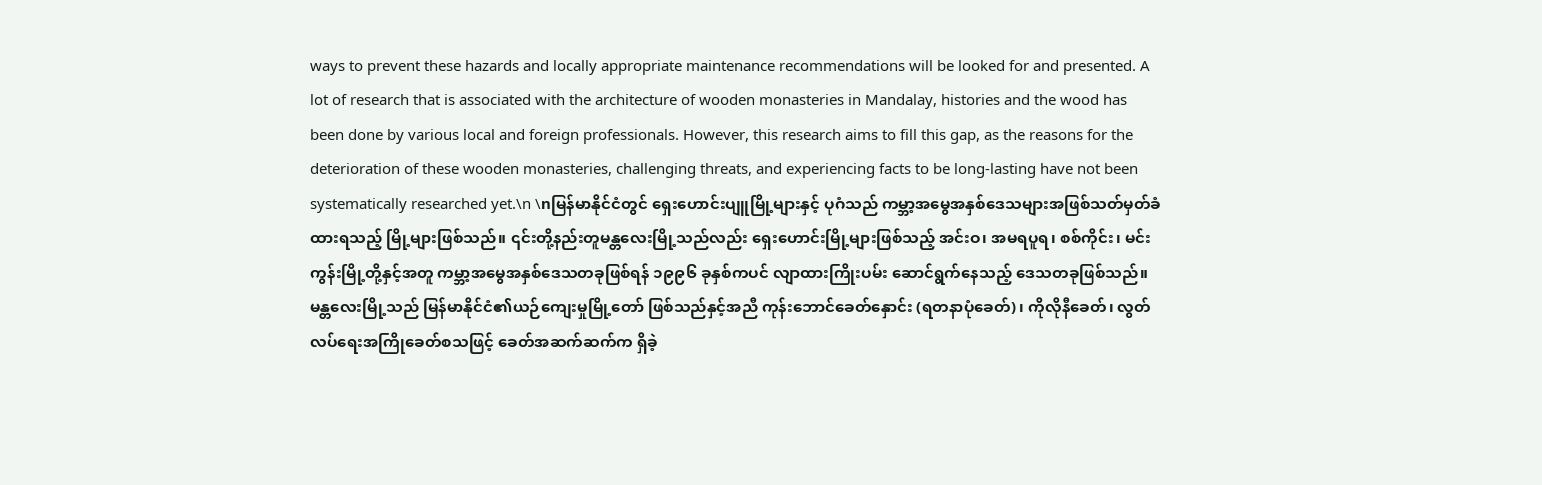ways to prevent these hazards and locally appropriate maintenance recommendations will be looked for and presented. A lot of research that is associated with the architecture of wooden monasteries in Mandalay, histories and the wood has been done by various local and foreign professionals. However, this research aims to fill this gap, as the reasons for the deterioration of these wooden monasteries, challenging threats, and experiencing facts to be long-lasting have not been systematically researched yet.\n \nမြန်မာနိုင်ငံတွင် ရှေးဟောင်းပျူမြို့များနှင့် ပုဂံသည် ကမ္ဘာ့အမွေအနှစ်ဒေသများအဖြစ်သတ်မှတ်ခံထားရသည့် မြို့များဖြစ်သည်။ ၎င်းတို့နည်းတူမန္တလေးမြို့သည်လည်း ရှေးဟောင်းမြို့များဖြစ်သည့် အင်းဝ၊ အမရပူရ၊ စစ်ကိုင်း၊ မင်းကွန်းမြို့တို့နှင့်အတူ ကမ္ဘာ့အမွေအနှစ်ဒေသတခုဖြစ်ရန် ၁၉၉၆ ခုနှစ်ကပင် လျာထားကြိုးပမ်း ဆောင်ရွက်နေသည့် ဒေသတခုဖြစ်သည်။ မန္တလေးမြို့သည် မြန်မာနိုင်ငံ၏ယဉ်ကျေးမှုမြို့တော် ဖြစ်သည်နှင့်အညီ ကုန်းဘောင်ခေတ်နှောင်း (ရတနာပုံခေတ်)၊ ကိုလိုနီခေတ်၊ လွတ်လပ်ရေးအကြိုခေတ်စသဖြင့် ခေတ်အဆက်ဆက်က ရှိခဲ့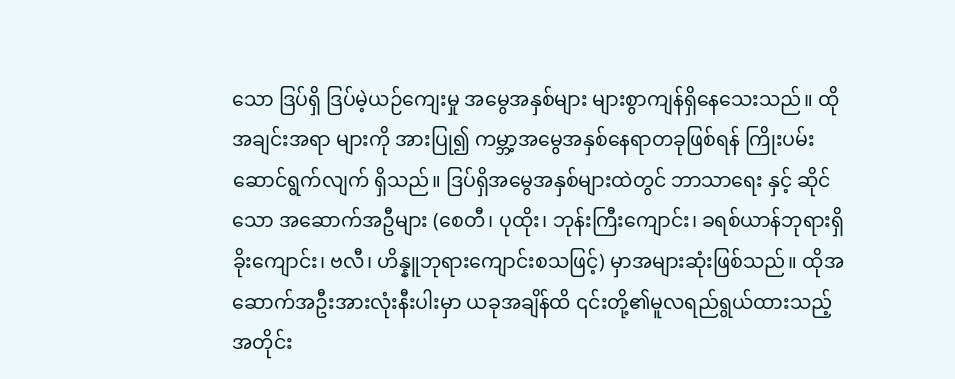သော ဒြပ်ရှိ ဒြပ်မဲ့ယဉ်ကျေးမှု အမွေအနှစ်များ များစွာကျန်ရှိနေသေးသည်။ ထိုအချင်းအရာ များကို အားပြု၍ ကမ္ဘာ့အမွေအနှစ်နေရာတခုဖြစ်ရန် ကြိုးပမ်း ဆောင်ရွက်လျက် ရှိသည်။ ဒြပ်ရှိအမွေအနှစ်များထဲတွင် ဘာသာရေး နှင့် ဆိုင်သော အဆောက်အဦများ (စေတီ၊ ပုထိုး၊ ဘုန်းကြီးကျောင်း၊ ခရစ်ယာန်ဘုရားရှိခိုးကျောင်း၊ ဗလီ၊ ဟိန္နူဘုရားကျောင်းစသဖြင့်) မှာအများဆုံးဖြစ်သည်။ ထိုအဆောက်အဦးအားလုံးနီးပါးမှာ ယခုအချိန်ထိ ၎င်းတို့၏မူလရည်ရွယ်ထားသည့် အတိုင်း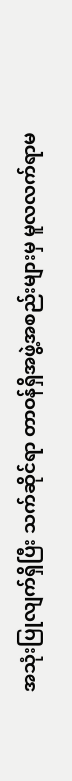အသုံးပြုလျက်ရှိပြီး သက်ဆိုင်ရာ တာဝန်ရှိအဖွဲ့အစည်းများမှ မူလလက်ရာမ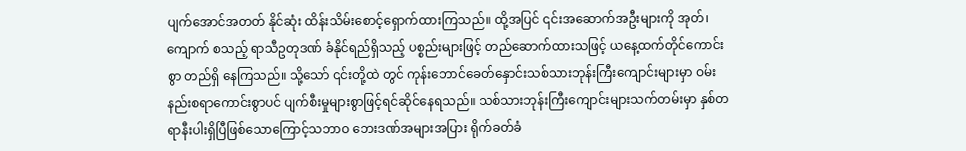ပျက်အောင်အတတ် နိုင်ဆုံး ထိန်းသိမ်းစောင့်ရှောက်ထားကြသည်။ ထို့အပြင် ၎င်းအဆောက်အဦးများကို အုတ်၊ ကျောက် စသည့် ရာသီဥတုဒဏ် ခံနိုင်ရည်ရှိသည့် ပစ္စည်းများဖြင့် တည်ဆောက်ထားသဖြင့် ယနေ့ထက်တိုင်ကောင်းစွာ တည်ရှိ နေကြသည်။ သို့သော် ၎င်းတို့ထဲ တွင် ကုန်းဘောင်ခေတ်နှောင်းသစ်သားဘုန်းကြီးကျောင်းများမှာ ဝမ်းနည်းစရာကောင်းစွာပင် ပျက်စီးမှုများစွာဖြင့်ရင်ဆိုင်နေရသည်။ သစ်သားဘုန်းကြီးကျောင်းများသက်တမ်းမှာ နှစ်တရာနီးပါးရှိပြီဖြစ်သောကြောင့်သဘာဝ ဘေးဒဏ်အများအပြား ရိုက်ခတ်ခံ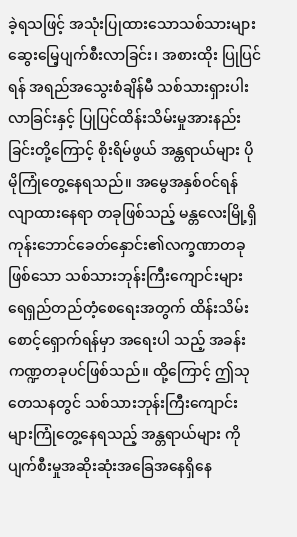ခဲ့ရသဖြင့် အသုံးပြုထားသောသစ်သားများဆွေးမြေ့ပျက်စီးလာခြင်း၊ အစားထိုး ပြုပြင်ရန် အရည်အသွေးစံချိန်မီ သစ်သားရှားပါးလာခြင်းနှင့် ပြုပြင်ထိန်းသိမ်းမှုအားနည်းခြင်းတို့ကြောင့် စိုးရိမ်ဖွယ် အန္တရာယ်များ ပိုမိုကြုံတွေ့နေရသည်။ အမွေအနှစ်ဝင်ရန်လျာထားနေရာ တခုဖြစ်သည့် မန္တလေးမြို့ရှိကုန်းဘောင်ခေတ်နှောင်း၏လက္ခဏာတခု ဖြစ်သော သစ်သားဘုန်းကြီးကျောင်းများ ရေရှည်တည်တံ့စေရေးအတွက် ထိန်းသိမ်း စောင့်ရှောက်ရန်မှာ အရေးပါ သည့် အခန်းကဏ္ဍတခုပင်ဖြစ်သည်။ ထို့ကြောင့် ဤသုတေသနတွင် သစ်သားဘုန်းကြီးကျောင်း များကြုံတွေ့နေရသည့် အန္တရာယ်များ ကို ပျက်စီးမှုအဆိုးဆုံးအခြေအနေရှိနေ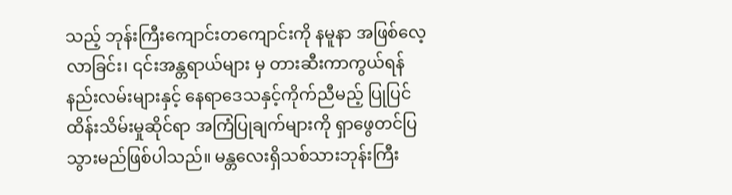သည့် ဘုန်းကြီးကျောင်းတကျောင်းကို နမူနာ အဖြစ်လေ့လာခြင်း၊ ၎င်းအန္တရာယ်များ မှ တားဆီးကာကွယ်ရန်နည်းလမ်းများနှင့် နေရာဒေသနှင့်ကိုက်ညီမည့် ပြုပြင်ထိန်းသိမ်းမှုဆိုင်ရာ အကြံပြုချက်များကို ရှာဖွေတင်ပြသွားမည်ဖြစ်ပါသည်။ မန္တလေးရှိသစ်သားဘုန်းကြီး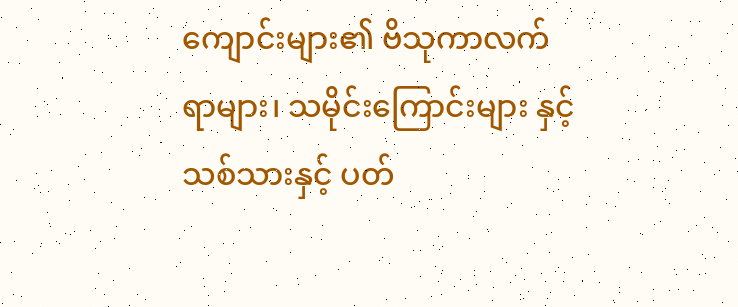ကျောင်းများ၏ ဗိသုကာလက်ရာများ၊ သမိုင်းကြောင်းများ နှင့် သစ်သားနှင့် ပတ်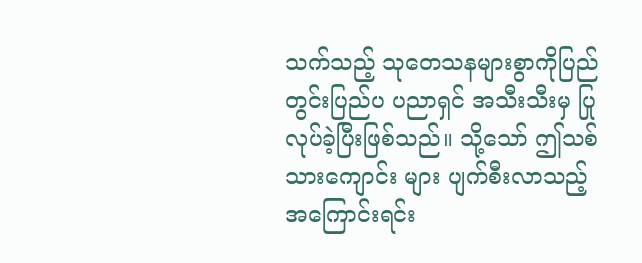သက်သည့် သုတေသနများစွာကိုပြည်တွင်းပြည်ပ ပညာရှင် အသီးသီးမှ ပြုလုပ်ခဲ့ပြီးဖြစ်သည်။ သို့သော် ဤသစ်သားကျောင်း များ ပျက်စီးလာသည့် အကြောင်းရင်း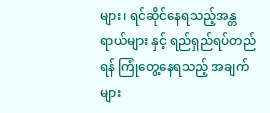များ၊ ရင်ဆိုင်နေရသည့်အန္တရာယ်များ နှင့် ရည်ရှည်ရပ်တည်ရန် ကြုံတွေ့နေရသည့် အချက်များ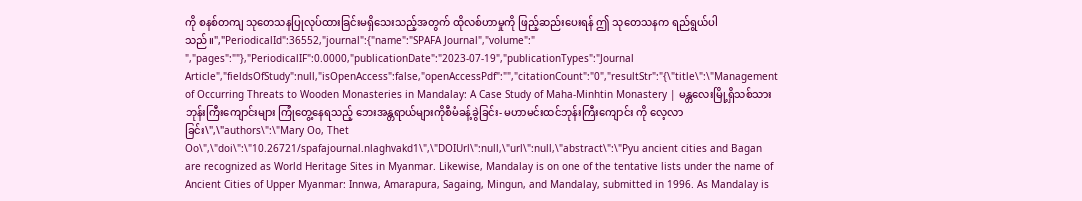ကို စနစ်တကျ သုတေသနပြုလုပ်ထားခြင်းမရှိသေးသည့်အတွက် ထိုလစ်ဟာမှုကို ဖြည့်ဆည်းပေးရန် ဤ သုတေသနက ရည်ရွယ်ပါသည်။","PeriodicalId":36552,"journal":{"name":"SPAFA Journal","volume":" ","pages":""},"PeriodicalIF":0.0000,"publicationDate":"2023-07-19","publicationTypes":"Journal Article","fieldsOfStudy":null,"isOpenAccess":false,"openAccessPdf":"","citationCount":"0","resultStr":"{\"title\":\"Management of Occurring Threats to Wooden Monasteries in Mandalay: A Case Study of Maha-Minhtin Monastery | မန္တလေးမြို့ရှိသစ်သားဘုန်းကြီးကျောင်းများ ကြုံတွေ့နေရသည့် ဘေးအန္တရာယ်များကိုစီမံခန့်ခွဲခြင်း- မဟာမင်းထင်ဘုန်းကြီးကျောင်း ကို လေ့လာခြင်း\",\"authors\":\"Mary Oo, Thet Oo\",\"doi\":\"10.26721/spafajournal.nlaghvakd1\",\"DOIUrl\":null,\"url\":null,\"abstract\":\"Pyu ancient cities and Bagan are recognized as World Heritage Sites in Myanmar. Likewise, Mandalay is on one of the tentative lists under the name of Ancient Cities of Upper Myanmar: Innwa, Amarapura, Sagaing, Mingun, and Mandalay, submitted in 1996. As Mandalay is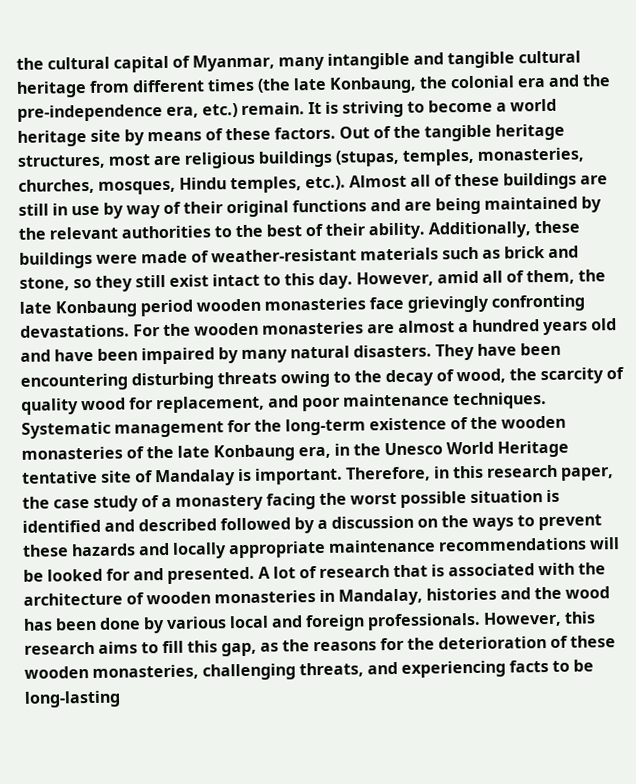the cultural capital of Myanmar, many intangible and tangible cultural heritage from different times (the late Konbaung, the colonial era and the pre-independence era, etc.) remain. It is striving to become a world heritage site by means of these factors. Out of the tangible heritage structures, most are religious buildings (stupas, temples, monasteries, churches, mosques, Hindu temples, etc.). Almost all of these buildings are still in use by way of their original functions and are being maintained by the relevant authorities to the best of their ability. Additionally, these buildings were made of weather-resistant materials such as brick and stone, so they still exist intact to this day. However, amid all of them, the late Konbaung period wooden monasteries face grievingly confronting devastations. For the wooden monasteries are almost a hundred years old and have been impaired by many natural disasters. They have been encountering disturbing threats owing to the decay of wood, the scarcity of quality wood for replacement, and poor maintenance techniques. Systematic management for the long-term existence of the wooden monasteries of the late Konbaung era, in the Unesco World Heritage tentative site of Mandalay is important. Therefore, in this research paper, the case study of a monastery facing the worst possible situation is identified and described followed by a discussion on the ways to prevent these hazards and locally appropriate maintenance recommendations will be looked for and presented. A lot of research that is associated with the architecture of wooden monasteries in Mandalay, histories and the wood has been done by various local and foreign professionals. However, this research aims to fill this gap, as the reasons for the deterioration of these wooden monasteries, challenging threats, and experiencing facts to be long-lasting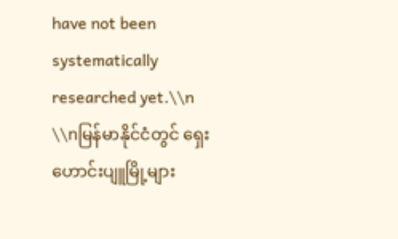have not been systematically researched yet.\\n \\nမြန်မာနိုင်ငံတွင် ရှေးဟောင်းပျူမြို့များ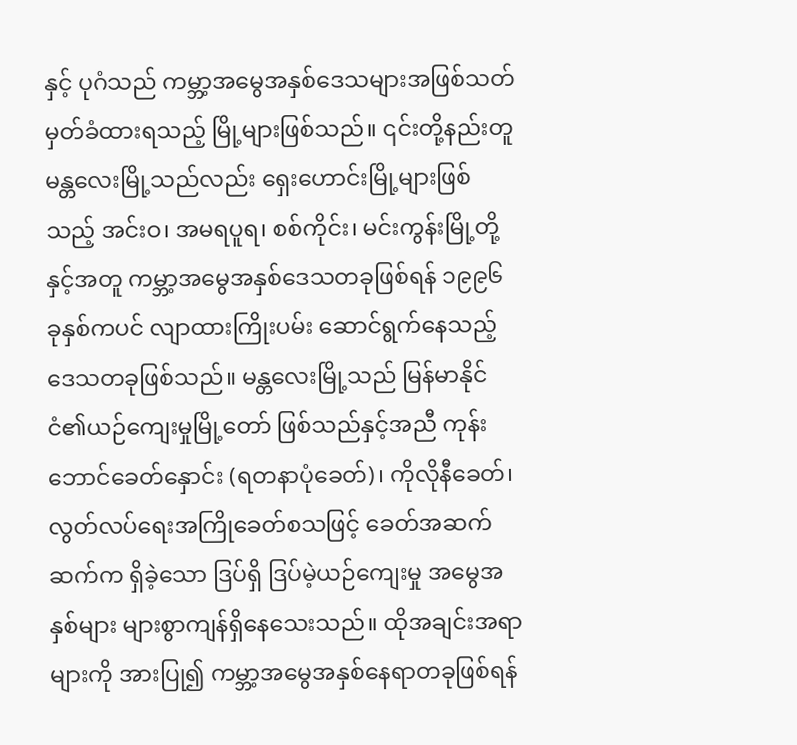နှင့် ပုဂံသည် ကမ္ဘာ့အမွေအနှစ်ဒေသများအဖြစ်သတ်မှတ်ခံထားရသည့် မြို့များဖြစ်သည်။ ၎င်းတို့နည်းတူမန္တလေးမြို့သည်လည်း ရှေးဟောင်းမြို့များဖြစ်သည့် အင်းဝ၊ အမရပူရ၊ စစ်ကိုင်း၊ မင်းကွန်းမြို့တို့နှင့်အတူ ကမ္ဘာ့အမွေအနှစ်ဒေသတခုဖြစ်ရန် ၁၉၉၆ ခုနှစ်ကပင် လျာထားကြိုးပမ်း ဆောင်ရွက်နေသည့် ဒေသတခုဖြစ်သည်။ မန္တလေးမြို့သည် မြန်မာနိုင်ငံ၏ယဉ်ကျေးမှုမြို့တော် ဖြစ်သည်နှင့်အညီ ကုန်းဘောင်ခေတ်နှောင်း (ရတနာပုံခေတ်)၊ ကိုလိုနီခေတ်၊ လွတ်လပ်ရေးအကြိုခေတ်စသဖြင့် ခေတ်အဆက်ဆက်က ရှိခဲ့သော ဒြပ်ရှိ ဒြပ်မဲ့ယဉ်ကျေးမှု အမွေအနှစ်များ များစွာကျန်ရှိနေသေးသည်။ ထိုအချင်းအရာ များကို အားပြု၍ ကမ္ဘာ့အမွေအနှစ်နေရာတခုဖြစ်ရန်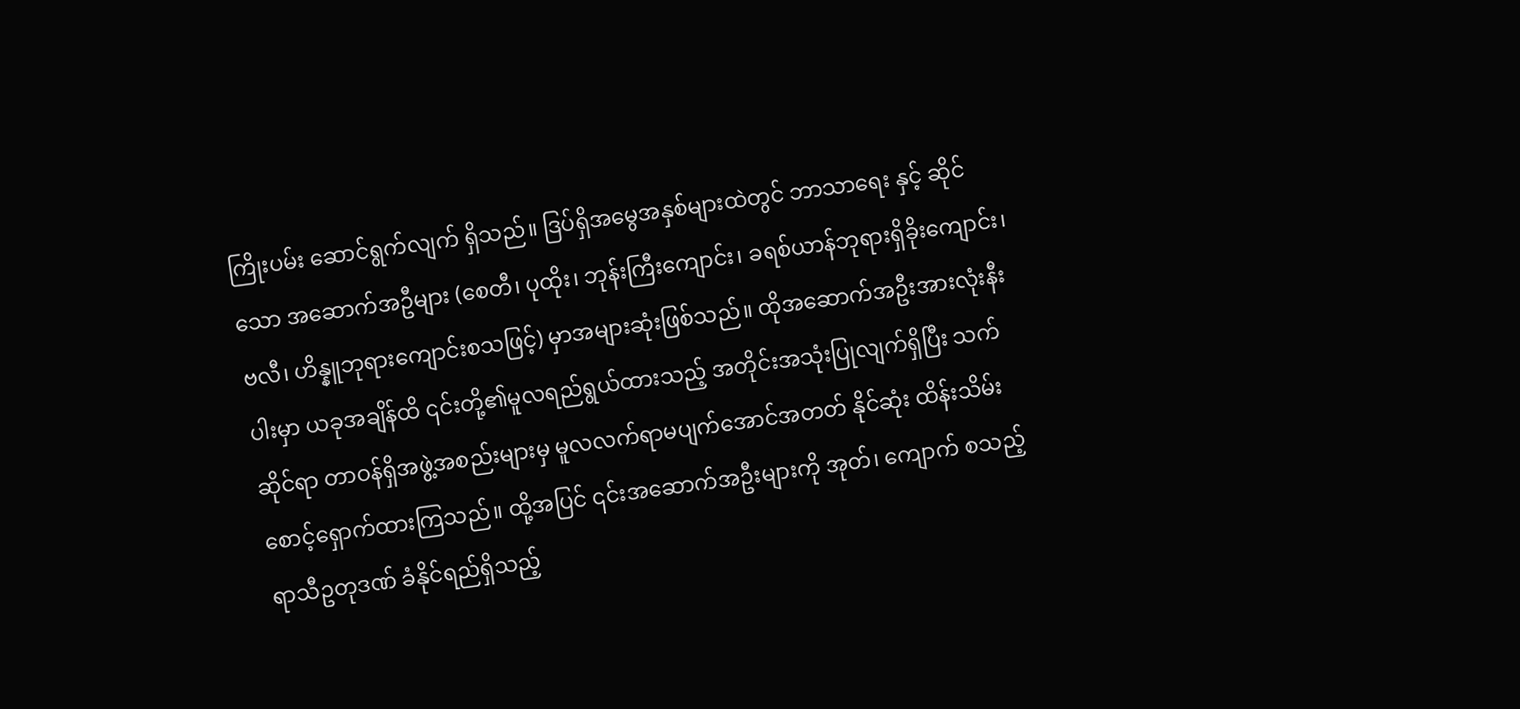ကြိုးပမ်း ဆောင်ရွက်လျက် ရှိသည်။ ဒြပ်ရှိအမွေအနှစ်များထဲတွင် ဘာသာရေး နှင့် ဆိုင်သော အဆောက်အဦများ (စေတီ၊ ပုထိုး၊ ဘုန်းကြီးကျောင်း၊ ခရစ်ယာန်ဘုရားရှိခိုးကျောင်း၊ ဗလီ၊ ဟိန္နူဘုရားကျောင်းစသဖြင့်) မှာအများဆုံးဖြစ်သည်။ ထိုအဆောက်အဦးအားလုံးနီးပါးမှာ ယခုအချိန်ထိ ၎င်းတို့၏မူလရည်ရွယ်ထားသည့် အတိုင်းအသုံးပြုလျက်ရှိပြီး သက်ဆိုင်ရာ တာဝန်ရှိအဖွဲ့အစည်းများမှ မူလလက်ရာမပျက်အောင်အတတ် နိုင်ဆုံး ထိန်းသိမ်းစောင့်ရှောက်ထားကြသည်။ ထို့အပြင် ၎င်းအဆောက်အဦးများကို အုတ်၊ ကျောက် စသည့် ရာသီဥတုဒဏ် ခံနိုင်ရည်ရှိသည့်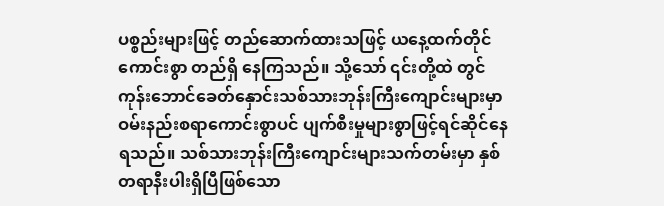ပစ္စည်းများဖြင့် တည်ဆောက်ထားသဖြင့် ယနေ့ထက်တိုင်ကောင်းစွာ တည်ရှိ နေကြသည်။ သို့သော် ၎င်းတို့ထဲ တွင် ကုန်းဘောင်ခေတ်နှောင်းသစ်သားဘုန်းကြီးကျောင်းများမှာ ဝမ်းနည်းစရာကောင်းစွာပင် ပျက်စီးမှုများစွာဖြင့်ရင်ဆိုင်နေရသည်။ သစ်သားဘုန်းကြီးကျောင်းများသက်တမ်းမှာ နှစ်တရာနီးပါးရှိပြီဖြစ်သော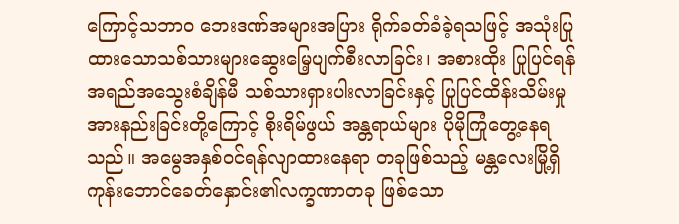ကြောင့်သဘာဝ ဘေးဒဏ်အများအပြား ရိုက်ခတ်ခံခဲ့ရသဖြင့် အသုံးပြုထားသောသစ်သားများဆွေးမြေ့ပျက်စီးလာခြင်း၊ အစားထိုး ပြုပြင်ရန် အရည်အသွေးစံချိန်မီ သစ်သားရှားပါးလာခြင်းနှင့် ပြုပြင်ထိန်းသိမ်းမှုအားနည်းခြင်းတို့ကြောင့် စိုးရိမ်ဖွယ် အန္တရာယ်များ ပိုမိုကြုံတွေ့နေရသည်။ အမွေအနှစ်ဝင်ရန်လျာထားနေရာ တခုဖြစ်သည့် မန္တလေးမြို့ရှိကုန်းဘောင်ခေတ်နှောင်း၏လက္ခဏာတခု ဖြစ်သော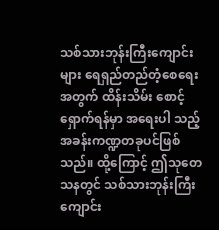သစ်သားဘုန်းကြီးကျောင်းများ ရေရှည်တည်တံ့စေရေးအတွက် ထိန်းသိမ်း စောင့်ရှောက်ရန်မှာ အရေးပါ သည့် အခန်းကဏ္ဍတခုပင်ဖြစ်သည်။ ထို့ကြောင့် ဤသုတေသနတွင် သစ်သားဘုန်းကြီးကျောင်း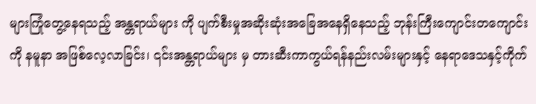များကြုံတွေ့နေရသည့် အန္တရာယ်များ ကို ပျက်စီးမှုအဆိုးဆုံးအခြေအနေရှိနေသည့် ဘုန်းကြီးကျောင်းတကျောင်းကို နမူနာ အဖြစ်လေ့လာခြင်း၊ ၎င်းအန္တရာယ်များ မှ တားဆီးကာကွယ်ရန်နည်းလမ်းများနှင့် နေရာဒေသနှင့်ကိုက်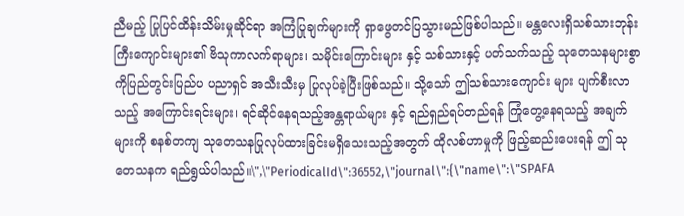ညီမည့် ပြုပြင်ထိန်းသိမ်းမှုဆိုင်ရာ အကြံပြုချက်များကို ရှာဖွေတင်ပြသွားမည်ဖြစ်ပါသည်။ မန္တလေးရှိသစ်သားဘုန်းကြီးကျောင်းများ၏ ဗိသုကာလက်ရာများ၊ သမိုင်းကြောင်းများ နှင့် သစ်သားနှင့် ပတ်သက်သည့် သုတေသနများစွာကိုပြည်တွင်းပြည်ပ ပညာရှင် အသီးသီးမှ ပြုလုပ်ခဲ့ပြီးဖြစ်သည်။ သို့သော် ဤသစ်သားကျောင်း များ ပျက်စီးလာသည့် အကြောင်းရင်းများ၊ ရင်ဆိုင်နေရသည့်အန္တရာယ်များ နှင့် ရည်ရှည်ရပ်တည်ရန် ကြုံတွေ့နေရသည့် အချက်များကို စနစ်တကျ သုတေသနပြုလုပ်ထားခြင်းမရှိသေးသည့်အတွက် ထိုလစ်ဟာမှုကို ဖြည့်ဆည်းပေးရန် ဤ သုတေသနက ရည်ရွယ်ပါသည်။\",\"PeriodicalId\":36552,\"journal\":{\"name\":\"SPAFA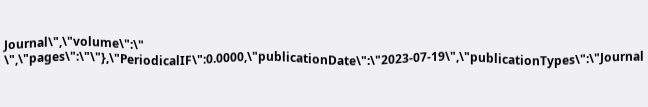Journal\",\"volume\":\" \",\"pages\":\"\"},\"PeriodicalIF\":0.0000,\"publicationDate\":\"2023-07-19\",\"publicationTypes\":\"Journal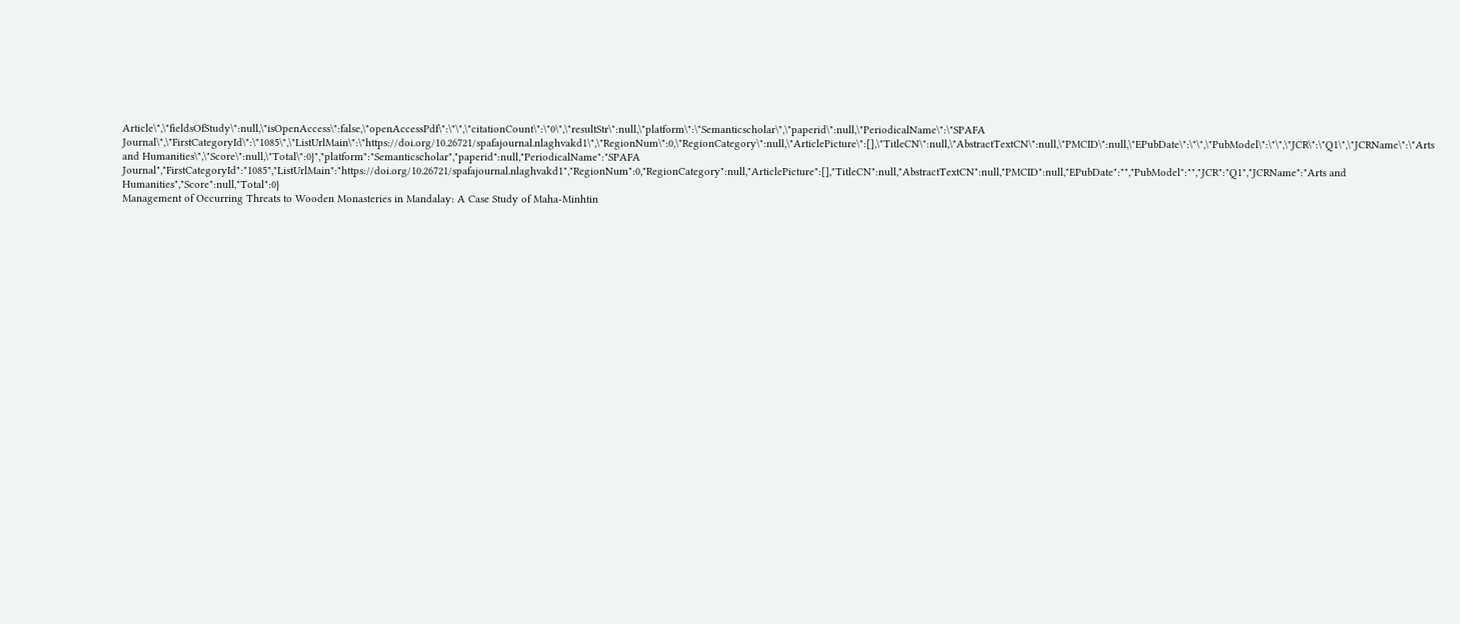Article\",\"fieldsOfStudy\":null,\"isOpenAccess\":false,\"openAccessPdf\":\"\",\"citationCount\":\"0\",\"resultStr\":null,\"platform\":\"Semanticscholar\",\"paperid\":null,\"PeriodicalName\":\"SPAFA Journal\",\"FirstCategoryId\":\"1085\",\"ListUrlMain\":\"https://doi.org/10.26721/spafajournal.nlaghvakd1\",\"RegionNum\":0,\"RegionCategory\":null,\"ArticlePicture\":[],\"TitleCN\":null,\"AbstractTextCN\":null,\"PMCID\":null,\"EPubDate\":\"\",\"PubModel\":\"\",\"JCR\":\"Q1\",\"JCRName\":\"Arts and Humanities\",\"Score\":null,\"Total\":0}","platform":"Semanticscholar","paperid":null,"PeriodicalName":"SPAFA Journal","FirstCategoryId":"1085","ListUrlMain":"https://doi.org/10.26721/spafajournal.nlaghvakd1","RegionNum":0,"RegionCategory":null,"ArticlePicture":[],"TitleCN":null,"AbstractTextCN":null,"PMCID":null,"EPubDate":"","PubModel":"","JCR":"Q1","JCRName":"Arts and Humanities","Score":null,"Total":0}
Management of Occurring Threats to Wooden Monasteries in Mandalay: A Case Study of Maha-Minhtin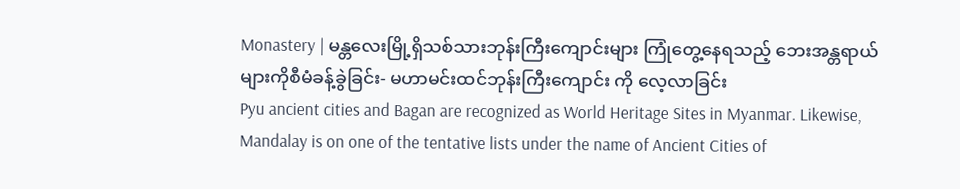Monastery | မန္တလေးမြို့ရှိသစ်သားဘုန်းကြီးကျောင်းများ ကြုံတွေ့နေရသည့် ဘေးအန္တရာယ်များကိုစီမံခန့်ခွဲခြင်း- မဟာမင်းထင်ဘုန်းကြီးကျောင်း ကို လေ့လာခြင်း
Pyu ancient cities and Bagan are recognized as World Heritage Sites in Myanmar. Likewise, Mandalay is on one of the tentative lists under the name of Ancient Cities of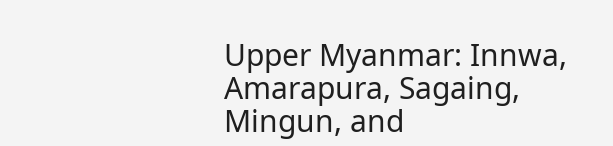Upper Myanmar: Innwa, Amarapura, Sagaing, Mingun, and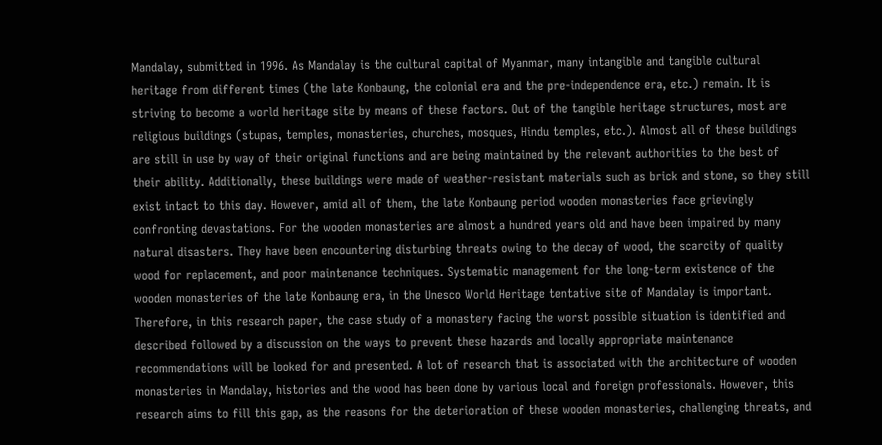Mandalay, submitted in 1996. As Mandalay is the cultural capital of Myanmar, many intangible and tangible cultural heritage from different times (the late Konbaung, the colonial era and the pre-independence era, etc.) remain. It is striving to become a world heritage site by means of these factors. Out of the tangible heritage structures, most are religious buildings (stupas, temples, monasteries, churches, mosques, Hindu temples, etc.). Almost all of these buildings are still in use by way of their original functions and are being maintained by the relevant authorities to the best of their ability. Additionally, these buildings were made of weather-resistant materials such as brick and stone, so they still exist intact to this day. However, amid all of them, the late Konbaung period wooden monasteries face grievingly confronting devastations. For the wooden monasteries are almost a hundred years old and have been impaired by many natural disasters. They have been encountering disturbing threats owing to the decay of wood, the scarcity of quality wood for replacement, and poor maintenance techniques. Systematic management for the long-term existence of the wooden monasteries of the late Konbaung era, in the Unesco World Heritage tentative site of Mandalay is important. Therefore, in this research paper, the case study of a monastery facing the worst possible situation is identified and described followed by a discussion on the ways to prevent these hazards and locally appropriate maintenance recommendations will be looked for and presented. A lot of research that is associated with the architecture of wooden monasteries in Mandalay, histories and the wood has been done by various local and foreign professionals. However, this research aims to fill this gap, as the reasons for the deterioration of these wooden monasteries, challenging threats, and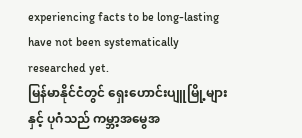experiencing facts to be long-lasting have not been systematically researched yet.
မြန်မာနိုင်ငံတွင် ရှေးဟောင်းပျူမြို့များနှင့် ပုဂံသည် ကမ္ဘာ့အမွေအ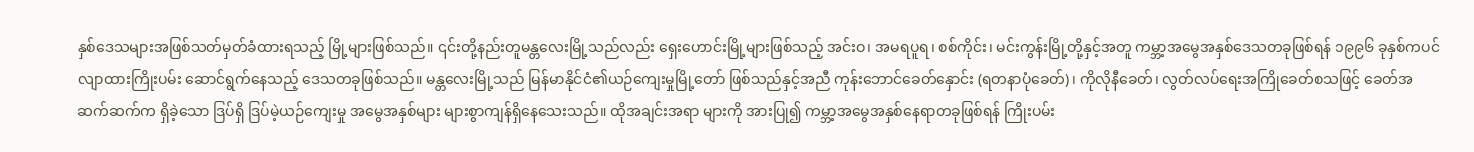နှစ်ဒေသများအဖြစ်သတ်မှတ်ခံထားရသည့် မြို့များဖြစ်သည်။ ၎င်းတို့နည်းတူမန္တလေးမြို့သည်လည်း ရှေးဟောင်းမြို့များဖြစ်သည့် အင်းဝ၊ အမရပူရ၊ စစ်ကိုင်း၊ မင်းကွန်းမြို့တို့နှင့်အတူ ကမ္ဘာ့အမွေအနှစ်ဒေသတခုဖြစ်ရန် ၁၉၉၆ ခုနှစ်ကပင် လျာထားကြိုးပမ်း ဆောင်ရွက်နေသည့် ဒေသတခုဖြစ်သည်။ မန္တလေးမြို့သည် မြန်မာနိုင်ငံ၏ယဉ်ကျေးမှုမြို့တော် ဖြစ်သည်နှင့်အညီ ကုန်းဘောင်ခေတ်နှောင်း (ရတနာပုံခေတ်)၊ ကိုလိုနီခေတ်၊ လွတ်လပ်ရေးအကြိုခေတ်စသဖြင့် ခေတ်အဆက်ဆက်က ရှိခဲ့သော ဒြပ်ရှိ ဒြပ်မဲ့ယဉ်ကျေးမှု အမွေအနှစ်များ များစွာကျန်ရှိနေသေးသည်။ ထိုအချင်းအရာ များကို အားပြု၍ ကမ္ဘာ့အမွေအနှစ်နေရာတခုဖြစ်ရန် ကြိုးပမ်း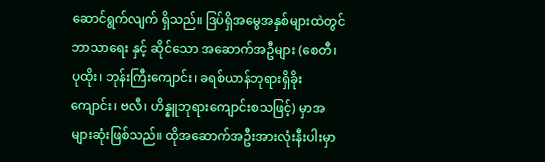ဆောင်ရွက်လျက် ရှိသည်။ ဒြပ်ရှိအမွေအနှစ်များထဲတွင် ဘာသာရေး နှင့် ဆိုင်သော အဆောက်အဦများ (စေတီ၊ ပုထိုး၊ ဘုန်းကြီးကျောင်း၊ ခရစ်ယာန်ဘုရားရှိခိုးကျောင်း၊ ဗလီ၊ ဟိန္နူဘုရားကျောင်းစသဖြင့်) မှာအများဆုံးဖြစ်သည်။ ထိုအဆောက်အဦးအားလုံးနီးပါးမှာ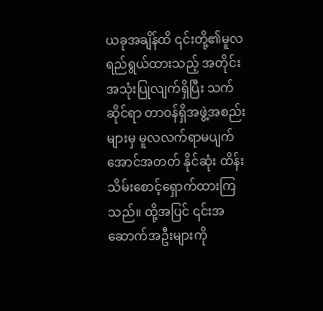ယခုအချိန်ထိ ၎င်းတို့၏မူလရည်ရွယ်ထားသည့် အတိုင်းအသုံးပြုလျက်ရှိပြီး သက်ဆိုင်ရာ တာဝန်ရှိအဖွဲ့အစည်းများမှ မူလလက်ရာမပျက်အောင်အတတ် နိုင်ဆုံး ထိန်းသိမ်းစောင့်ရှောက်ထားကြသည်။ ထို့အပြင် ၎င်းအဆောက်အဦးများကို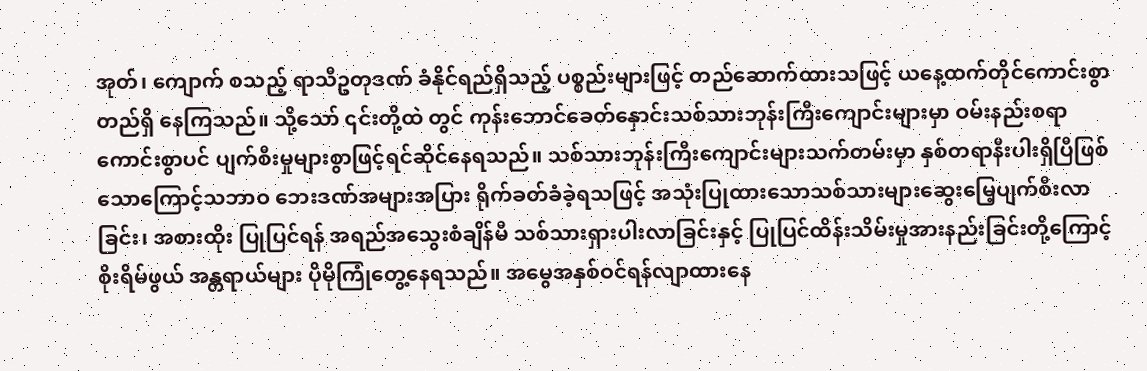အုတ်၊ ကျောက် စသည့် ရာသီဥတုဒဏ် ခံနိုင်ရည်ရှိသည့် ပစ္စည်းများဖြင့် တည်ဆောက်ထားသဖြင့် ယနေ့ထက်တိုင်ကောင်းစွာ တည်ရှိ နေကြသည်။ သို့သော် ၎င်းတို့ထဲ တွင် ကုန်းဘောင်ခေတ်နှောင်းသစ်သားဘုန်းကြီးကျောင်းများမှာ ဝမ်းနည်းစရာကောင်းစွာပင် ပျက်စီးမှုများစွာဖြင့်ရင်ဆိုင်နေရသည်။ သစ်သားဘုန်းကြီးကျောင်းများသက်တမ်းမှာ နှစ်တရာနီးပါးရှိပြီဖြစ်သောကြောင့်သဘာဝ ဘေးဒဏ်အများအပြား ရိုက်ခတ်ခံခဲ့ရသဖြင့် အသုံးပြုထားသောသစ်သားများဆွေးမြေ့ပျက်စီးလာခြင်း၊ အစားထိုး ပြုပြင်ရန် အရည်အသွေးစံချိန်မီ သစ်သားရှားပါးလာခြင်းနှင့် ပြုပြင်ထိန်းသိမ်းမှုအားနည်းခြင်းတို့ကြောင့် စိုးရိမ်ဖွယ် အန္တရာယ်များ ပိုမိုကြုံတွေ့နေရသည်။ အမွေအနှစ်ဝင်ရန်လျာထားနေ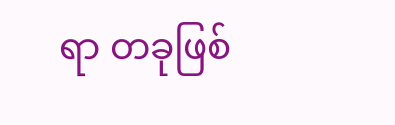ရာ တခုဖြစ်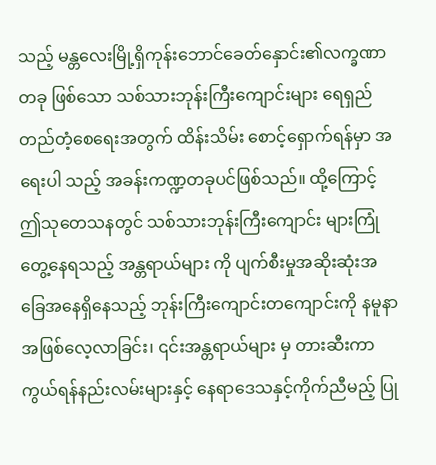သည့် မန္တလေးမြို့ရှိကုန်းဘောင်ခေတ်နှောင်း၏လက္ခဏာတခု ဖြစ်သော သစ်သားဘုန်းကြီးကျောင်းများ ရေရှည်တည်တံ့စေရေးအတွက် ထိန်းသိမ်း စောင့်ရှောက်ရန်မှာ အရေးပါ သည့် အခန်းကဏ္ဍတခုပင်ဖြစ်သည်။ ထို့ကြောင့် ဤသုတေသနတွင် သစ်သားဘုန်းကြီးကျောင်း များကြုံတွေ့နေရသည့် အန္တရာယ်များ ကို ပျက်စီးမှုအဆိုးဆုံးအခြေအနေရှိနေသည့် ဘုန်းကြီးကျောင်းတကျောင်းကို နမူနာ အဖြစ်လေ့လာခြင်း၊ ၎င်းအန္တရာယ်များ မှ တားဆီးကာကွယ်ရန်နည်းလမ်းများနှင့် နေရာဒေသနှင့်ကိုက်ညီမည့် ပြု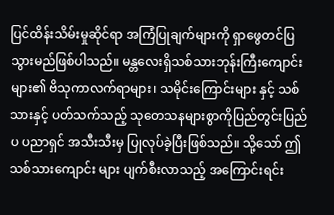ပြင်ထိန်းသိမ်းမှုဆိုင်ရာ အကြံပြုချက်များကို ရှာဖွေတင်ပြသွားမည်ဖြစ်ပါသည်။ မန္တလေးရှိသစ်သားဘုန်းကြီးကျောင်းများ၏ ဗိသုကာလက်ရာများ၊ သမိုင်းကြောင်းများ နှင့် သစ်သားနှင့် ပတ်သက်သည့် သုတေသနများစွာကိုပြည်တွင်းပြည်ပ ပညာရှင် အသီးသီးမှ ပြုလုပ်ခဲ့ပြီးဖြစ်သည်။ သို့သော် ဤသစ်သားကျောင်း များ ပျက်စီးလာသည့် အကြောင်းရင်း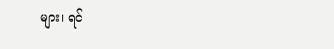များ၊ ရင်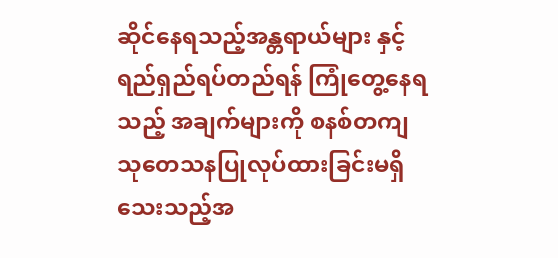ဆိုင်နေရသည့်အန္တရာယ်များ နှင့် ရည်ရှည်ရပ်တည်ရန် ကြုံတွေ့နေရသည့် အချက်များကို စနစ်တကျ သုတေသနပြုလုပ်ထားခြင်းမရှိသေးသည့်အ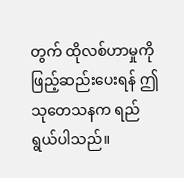တွက် ထိုလစ်ဟာမှုကို ဖြည့်ဆည်းပေးရန် ဤ သုတေသနက ရည်ရွယ်ပါသည်။